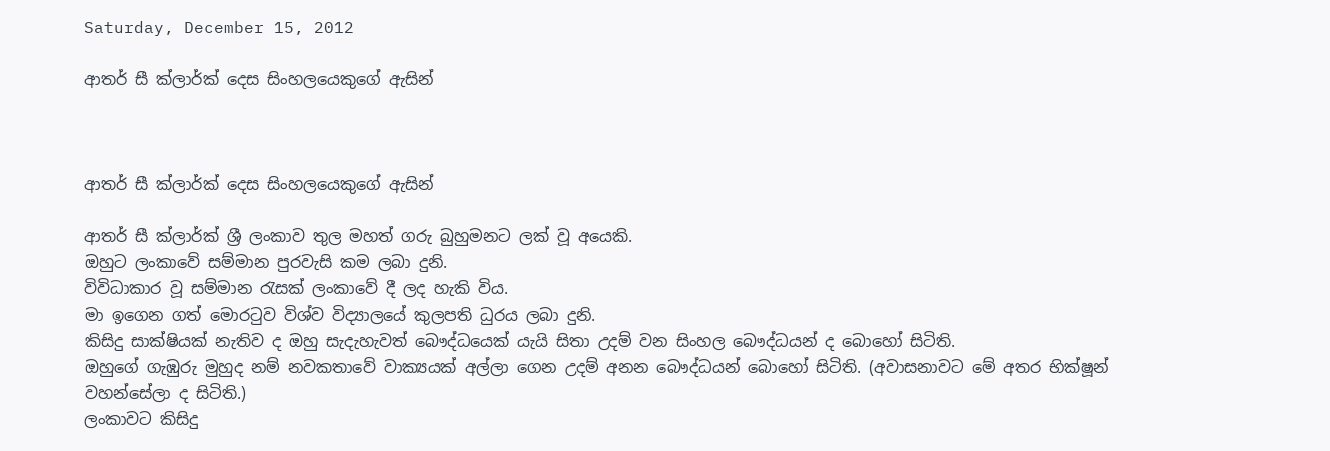Saturday, December 15, 2012

ආතර් සී ක්ලාර්ක් දෙස සිංහලයෙකුගේ ඇසින්



ආතර් සී ක්ලාර්ක් දෙස සිංහලයෙකුගේ ඇසින්

ආතර් සී ක්ලාර්ක් ශ්‍රී ලංකාව තුල මහත් ගරු බුහුමනට ලක් වූ අයෙකි.
ඔහුට ලංකාවේ සම්මාන පුරවැසි කම ලබා දුනි.
විවිධාකාර වූ සම්මාන රැසක් ලංකාවේ දී ලද හැකි විය.
මා ඉගෙන ගත් මොරටුව විශ්ව විද්‍යාලයේ කුලපති ධුරය ලබා දුනි.
කිසිදු සාක්ෂියක් නැතිව ද ඔහු සැදැහැවත් බෞද්ධයෙක් යැයි සිතා උදම් වන සිංහල බෞද්ධයන් ද බොහෝ සිටිති.
ඔහුගේ ගැඹුරු මුහුද නම් නවකතාවේ වාක්‍යයක් අල්ලා ගෙන උදම් අනන බෞද්ධයන් බොහෝ සිටිති. (අවාසනාවට මේ අතර භික්ෂූන් වහන්සේලා ද සිටිති.)
ලංකාවට කිසිදු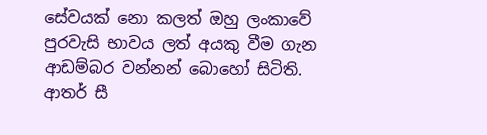සේවයක් නො කලත් ඔහු ලංකාවේ පුරවැසි භාවය ලත් අයකු වීම ගැන ආඩම්බර වන්නන් බොහෝ සිටිති.
ආතර් සී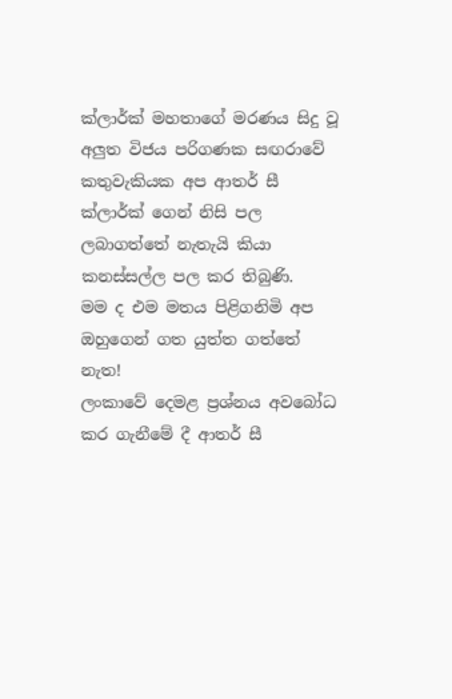ක්ලාර්ක් මහතාගේ මරණය සිදු වූ අලුත විජය පරිගණක සඟරාවේ කතුවැකියක අප ආතර් සී ක්ලාර්ක් ගෙන් නිසි පල ලබාගත්තේ නැතැයි කියා කනස්සල්ල පල කර තිබුණි.
මම ද එම මතය පිළිගනිමි අප ඔහුගෙන් ගත යුත්ත ගත්තේ නැත!
ලංකාවේ දෙමළ ප්‍රශ්නය අවබෝධ කර ගැනීමේ දී ආතර් සී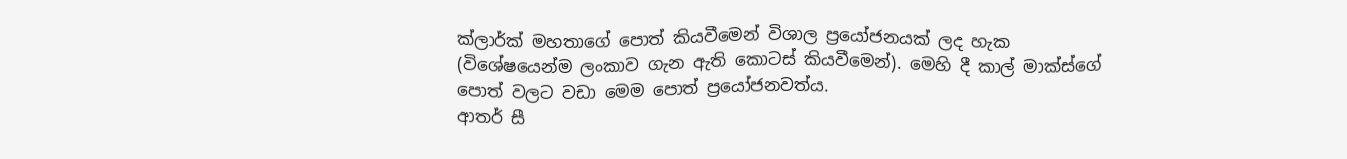ක්ලාර්ක් මහතාගේ පොත් කියවීමෙන් විශාල ප්‍රයෝජනයක් ලද හැක (විශේෂයෙන්ම ලංකාව ගැන ඇති කොටස් කියවීමෙන්). මෙහි දී කාල් මාක්ස්ගේ පොත් වලට වඩා මෙම පොත් ප්‍රයෝජනවත්ය.
ආතර් සී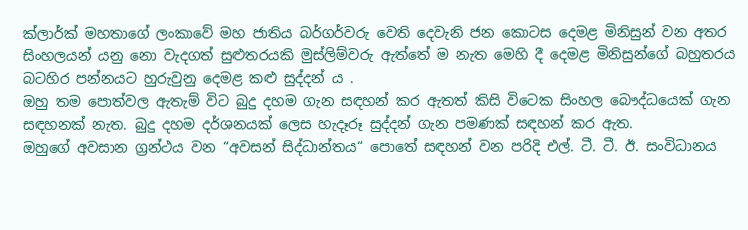ක්ලාර්ක් මහතාගේ ලංකාවේ මහ ජාතිය බර්ගර්වරු වෙති දෙවැනි ජන කොටස දෙමළ මිනිසුන් වන අතර සිංහලයන් යනු නො වැදගත් සුළුතරයකි මුස්ලිම්වරු ඇත්තේ ම නැත මෙහි දී දෙමළ මිනිසුන්ගේ බහුතරය බටහිර පන්නයට හුරුවුනු දෙමළ කළු සුද්දන් ය .
ඔහු තම පොත්වල ඇතැම් විට බුදු දහම ගැන සඳහන් කර ඇතත් කිසි විටෙක සිංහල බෞද්ධයෙක් ගැන සඳහනක් නැත. බුදු දහම දර්ශනයක් ලෙස හැදෑරූ සුද්දන් ගැන පමණක් සඳහන් කර ඇත.
ඔහුගේ අවසාන ග්‍රන්ථය වන “අවසන් සිද්ධාන්තය“ පොතේ සඳහන් වන පරිදි එල්. ටී. ටී. ඊ. සංවිධානය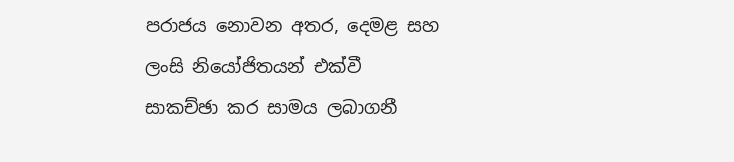පරාජය නොවන අතර, දෙමළ සහ ලංසි නියෝජිතයන් එක්වී සාකච්ඡා කර සාමය ලබාගනී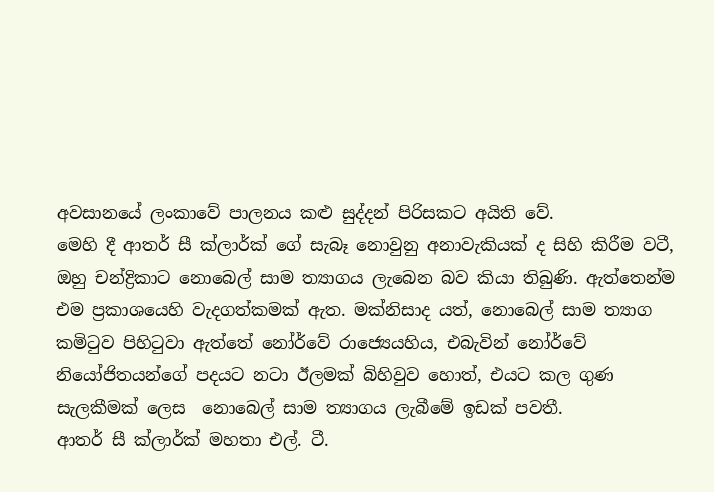අවසානයේ ලංකාවේ පාලනය කළු සුද්දන් පිරිසකට අයිති වේ.
මෙහි දී ආතර් සී ක්ලාර්ක් ගේ සැබෑ නොවුනු අනාවැකියක් ද සිහි කිරීම වටී, ඔහු චන්ද්‍රිකාට නොබෙල් සාම ත්‍යාගය ලැබෙන බව කියා තිබුණි. ඇත්තෙන්ම එම ප්‍රකාශයෙහි වැදගත්කමක් ඇත. මක්නිසාද යත්, නොබෙල් සාම ත්‍යාග කමිටුව පිහිටුවා ඇත්තේ නෝර්වේ රාජ්‍යෙයහිය, එබැවින් නෝර්වේ නියෝජිතයන්ගේ පදයට නටා ඊලමක් බිහිවුව හොත්, එයට කල ගුණ සැලකීමක් ලෙස  නොබෙල් සාම ත්‍යාගය ලැබීමේ ඉඩක් පවතී.
ආතර් සී ක්ලාර්ක් මහතා එල්. ටී.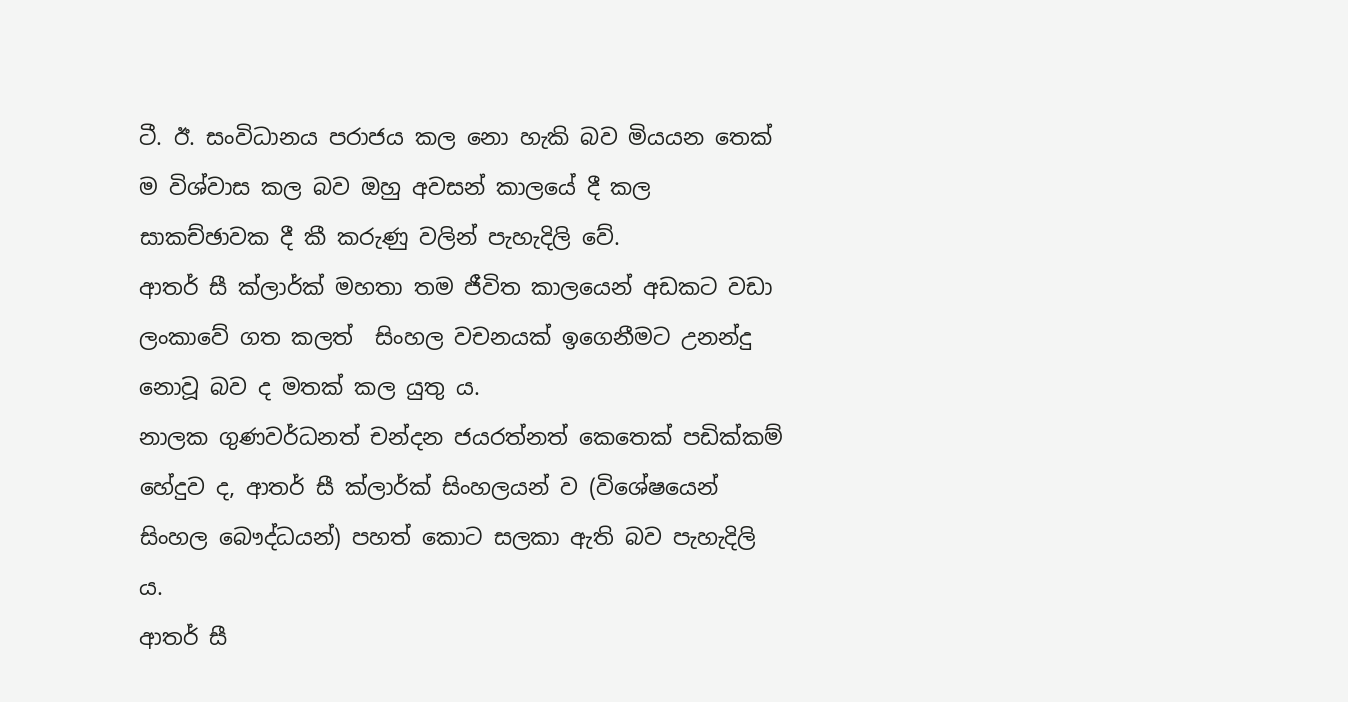ටී. ඊ. සංවිධානය පරාජය කල නො හැකි බව මියයන තෙක් ම විශ්වාස කල බව ඔහු අවසන් කාලයේ දී කල සාකච්ඡාවක දී කී කරුණු වලින් පැහැදිලි වේ.
ආතර් සී ක්ලාර්ක් මහතා තම ජීවිත කාලයෙන් අඩකට වඩා ලංකාවේ ගත කලත්  සිංහල වචනයක් ඉගෙනීමට උනන්දු නොවූ බව ද මතක් කල යුතු ය.
නාලක ගුණවර්ධනත් චන්දන ජයරත්නත් කෙතෙක් පඩික්කම් හේදුව ද, ආතර් සී ක්ලාර්ක් සිංහලයන් ව (විශේෂයෙන් සිංහල බෞද්ධයන්) පහත් කොට සලකා ඇති බව පැහැදිලි ය.
ආතර් සී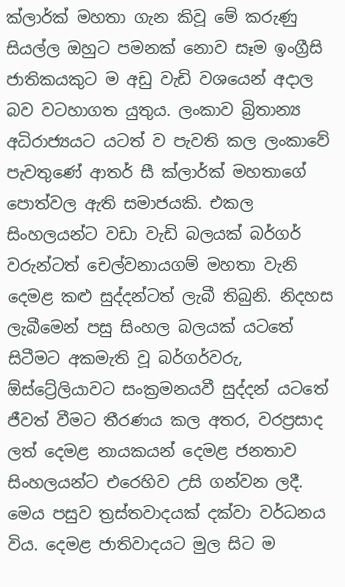ක්ලාර්ක් මහතා ගැන කිවූ මේ කරුණු සියල්ල ඔහුට පමනක් නොව සෑම ඉංග්‍රීසි ජාතිකයකුට ම අඩු වැඩි වශයෙන් අදාල බව වටහාගත යුතුය. ලංකාව බ්‍රිතාන්‍ය අධිරාජ්‍යයට යටත් ව පැවති කල ලංකාවේ පැවතුණේ ආතර් සී ක්ලාර්ක් මහතාගේ පොත්වල ඇති සමාජයකි. එකල සිංහලයන්ට වඩා වැඩි බලයක් බර්ගර් වරුන්ටත් චෙල්වනායගම් මහතා වැනි දෙමළ කළු සුද්දන්ටත් ලැබී තිබුනි. නිදහස ලැබීමෙන් පසු සිංහල බලයක් යටතේ සිටීමට අකමැති වූ බර්ගර්වරු, ඕස්ට්‍රේලියාවට සංක්‍රමනයවී සුද්දන් යටතේ ජීවත් වීමට තීරණය කල අතර, වරප්‍රසාද ලත් දෙමළ නායකයන් දෙමළ ජනතාව සිංහලයන්ට එරෙහිව උසි ගන්වන ලදී. මෙය පසුව ත්‍රස්තවාදයක් දක්වා වර්ධනය විය. දෙමළ ජාතිවාදයට මුල සිට ම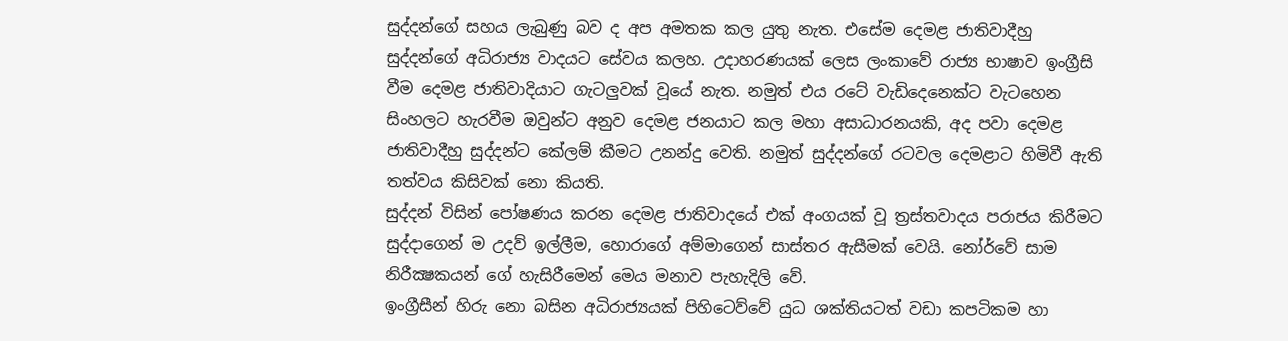සුද්දන්ගේ සහය ලැබුණු බව ද අප අමතක කල යුතු නැත. එසේම දෙමළ ජාතිවාදීහු සුද්දන්ගේ අධිරාජ්‍ය වාදයට සේවය කලහ. උදාහරණයක් ලෙස ලංකාවේ රාජ්‍ය භාෂාව ඉංග්‍රීසි වීම දෙමළ ජාතිවාදියාට ගැටලුවක් වූයේ නැත. නමුත් එය රටේ වැඩිදෙනෙක්ට වැටහෙන සිංහලට හැරවීම ඔවුන්ට අනුව දෙමළ ජනයාට කල මහා අසාධාරනයකි, අද පවා දෙමළ ජාතිවාදීහු සුද්දන්ට කේලම් කීමට උනන්දු වෙති. නමුත් සුද්දන්ගේ රටවල දෙමළාට හිමිවී ඇති තත්වය කිසිවක් නො කියති.
සුද්දන් විසින් පෝෂණය කරන දෙමළ ජාතිවාදයේ එක් අංගයක් වූ ත්‍රස්තවාදය පරාජය කිරීමට සුද්දාගෙන් ම උදව් ඉල්ලීම, හොරාගේ අම්මාගෙන් සාස්තර ඇසීමක් වෙයි. නෝර්වේ සාම නිරීක්‍ෂකයන් ගේ හැසිරීමෙන් මෙය මනාව පැහැදිලි වේ.
ඉංග්‍රීසීන් හිරු නො බසින අධිරාජ්‍යයක් පිහිටෙව්වේ යුධ ශක්තියටත් වඩා කපටිකම හා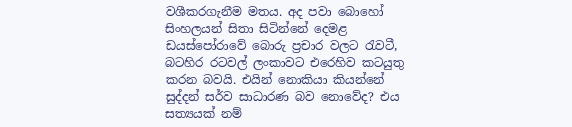වශීකරගැනීම මතය. අද පවා බොහෝ සිංහලයන් සිතා සිටින්නේ දෙමළ ඩයස්පෝරාවේ බොරු ප්‍රචාර වලට රැවටී, බටහිර රටවල් ලංකාවට එරෙහිව කටයුතු කරන බවයි. එයින් නොකියා කියන්නේ සුද්දන් සර්ව සාධාරණ බව නොවේද? එය සත්‍යයක් නම්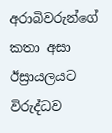අරාබිවරුන්ගේ කතා අසා ඊස්‍රායලයට විරුද්ධව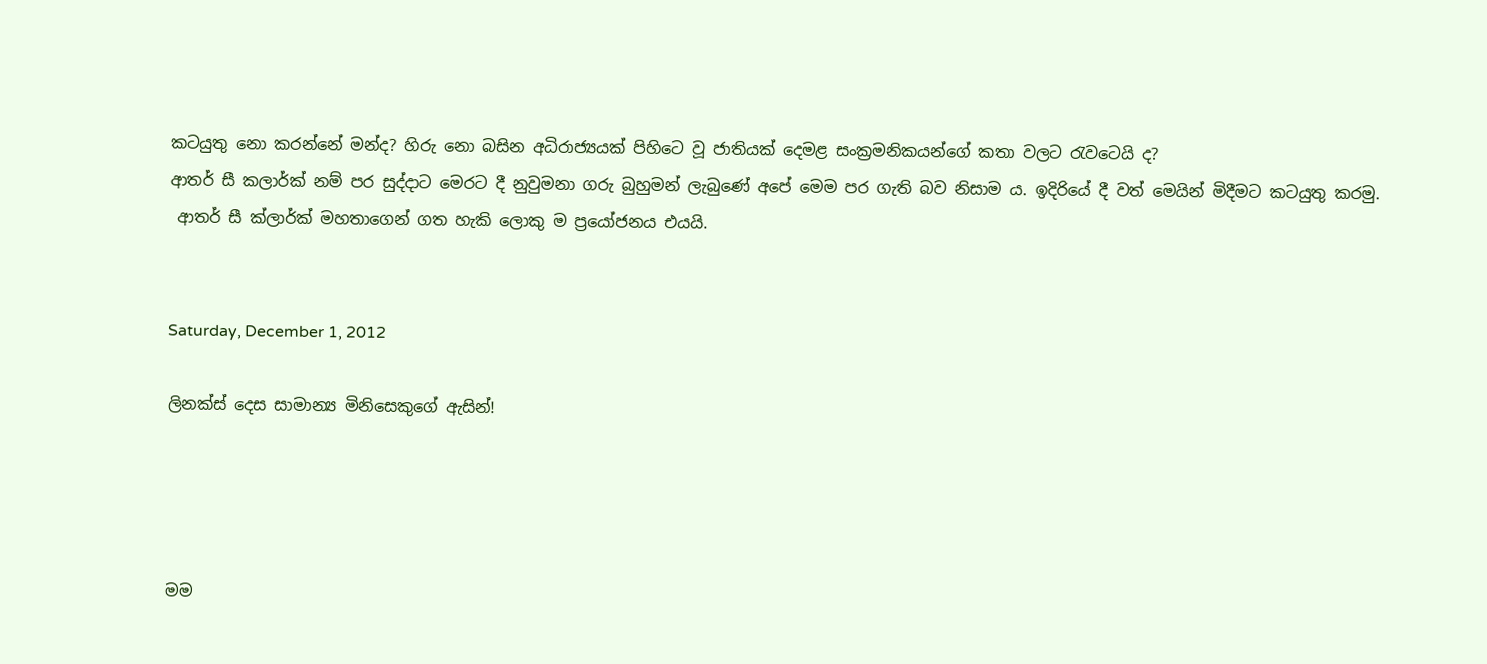කටයුතු නො කරන්නේ මන්ද? හිරු නො බසින අධිරාජ්‍යයක් පිහිටෙ වූ ජාතියක් දෙමළ සංක්‍රමනිකයන්ගේ කතා වලට රැවටෙයි ද?
ආතර් සී කලාර්ක් නම් පර සුද්දාට මෙරට දී නුවුමනා ගරු බුහුමන් ලැබුණේ අපේ මෙම පර ගැති බව නිසාම ය. ඉදිරියේ දී වත් මෙයින් මිදීමට කටයුතු කරමු.
 ආතර් සී ක්ලාර්ක් මහතාගෙන් ගත හැකි ලොකු ම ප්‍රයෝජනය එයයි.


Saturday, December 1, 2012

ලිනක්ස් දෙස සාමාන්‍ය මිනිසෙකුගේ ඇසින්!




මම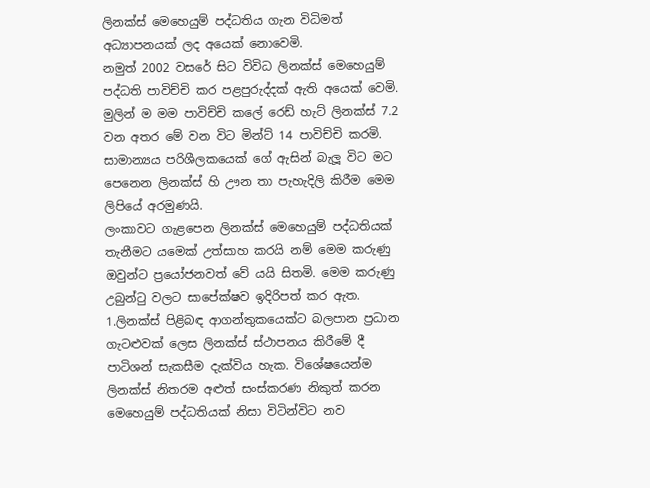ලිනක්ස් ‍මෙ‍හෙයුම් පද්ධතිය ගැන විධිමත් අධ්‍යාපනයක් ලද අයෙක් ‍නො‍වෙමි.
නමුත් 2002 වසරේ සිට විවිධ ලිනක්ස් මෙහෙයුම් පද්ධති පාවිච්චි කර පළපුරුද්දක් ඇති අයෙක් වෙමි.
මුලින් ම මම පාවිච්චි කලේ රෙඩ් හැට් ලිනක්ස් 7.2 වන අතර මේ වන විට මින්ට් 14 පාවිච්චි කරමි.
සාමාන්‍ය‍ය‍ පරිශීලකයෙක් ගේ ඇසින් බැලූ විට මට පෙනෙන ලිනක්ස් හි ඌන තා පැහැදිලි කිරීම මෙම ලිපියේ අරමුණයි.
ලංකාවට ගැළපෙන ලිනක්ස් මෙහෙයුම් පද්ධතියක් තැනීමට යමෙක් උත්සාහ කරයි නම් මෙම කරුණු ඔවුන්ට ප්‍රයෝජනවත් වේ යයි සිතමි. මෙම කරුණු උබුන්ටු වලට සාපේක්ෂව ඉදිරිපත් කර ඇත.
1.ලිනක්ස් පිළිබඳ ආගන්තුකයෙක්ට බලපාන ප්‍රධාන ගැටළුවක් ලෙස ලිනක්ස් ස්ථාපනය කිරීමේ දී පාටිශන් සැකසීම දැක්විය හැක. විශේෂයෙන්ම ලිනක්ස් නිතරම අළුත් සංස්කරණ නිකුත් කරන මෙහෙයුම් පද්ධතියක් නිසා විටින්විට නව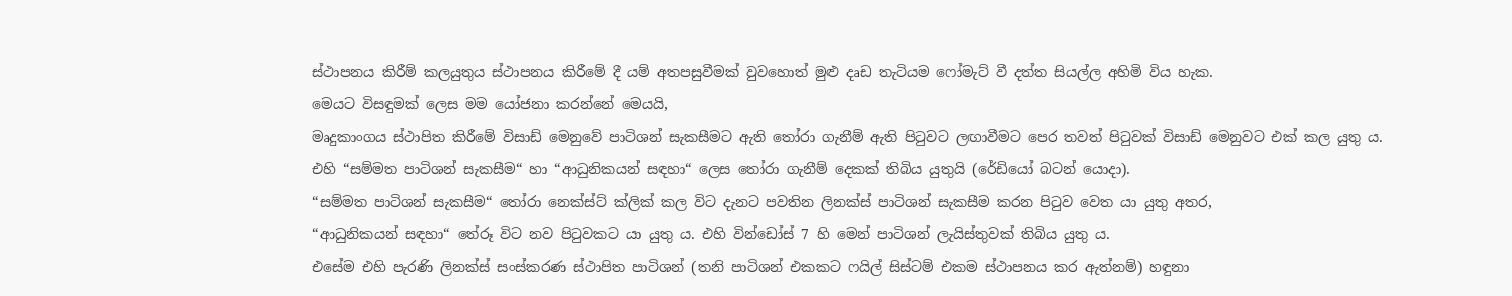ස්ථාපනය කිරීම් කලයුතුය ස්ථාපනය කිරීමේ දී යම් අතපසුවීමක් වුවහොත් මුළු දෘඩ තැටියම ෆෝමැට් වී දත්ත සියල්ල අහිමි විය හැක.
මෙයට විසඳුමක් ලෙස මම යෝජනා කරන්නේ මෙයයි,
මෘදුකාංගය ස්ථාපිත කිරීමේ විසාඩ් මෙනුවේ පාටිශන් සැකසීමට ඇති තෝරා ගැනීම් ඇති පිටුවට ලඟාවීමට පෙර තවත් පිටුවක් විසාඩ් මෙනුවට එක් කල යුතු ය.
එහි “සම්මත පාටිශන් සැකසීම“ හා “ආධුනිකයන් සඳහා“ ලෙස තෝරා ගැනීම් දෙකක් තිබිය යුතුයි (රේඩියෝ බටන් යොදා).
“සම්මත පාටිශන් සැකසීම“ තෝරා නෙක්ස්ට් ක්ලික් කල විට දැනට පවතින ලිනක්ස් පාටිශන් සැකසීම කරන පිටුව වෙත යා යුතු අතර,
“ආධුනිකයන් සඳහා“ තේරූ විට නව පිටුවකට යා යුතු ය. එහි වින්ඩෝස් 7 හි මෙන් පාටිශන් ලැයිස්තුවක් තිබිය යුතු ය.
එසේම එහි පැරණි ලිනක්ස් සංස්කරණ ස්ථාපිත පාටිශන් (තනි පාටිශන් එකකට ෆයිල් සිස්ටම් එකම ස්ථාපනය කර ඇත්නම්) හඳුනා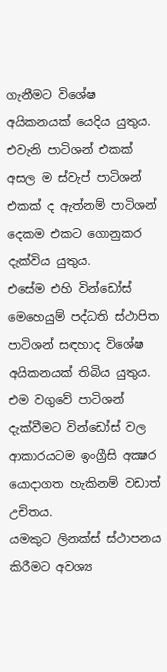ගැනීමට විශේෂ අයිකනයක් යෙදිය යුතුය. එවැනි පාටිශන් එකක් අසල ම ස්වැප් පාටිශන් එකක් ද ඇත්නම් පාටිශන් දෙකම එකට ගොනුකර දැක්විය යුතුය.
එසේම එහි වින්ඩෝස් මෙහෙයුම් පද්ධති ස්ථාපිත පාටිශන් සඳහාද විශේෂ අයිකනයක් තිබිය යුතුය.
එම වගුවේ පාටිශන් දැක්වීමට වින්ඩෝස් වල ආකාරයටම ඉංග්‍රීසි අක්‍ෂර යොදාගත හැකිනම් වඩාත් උචිතය.
යමකුට ලිනක්ස් ස්ථාපනය කිරීමට අවශ්‍ය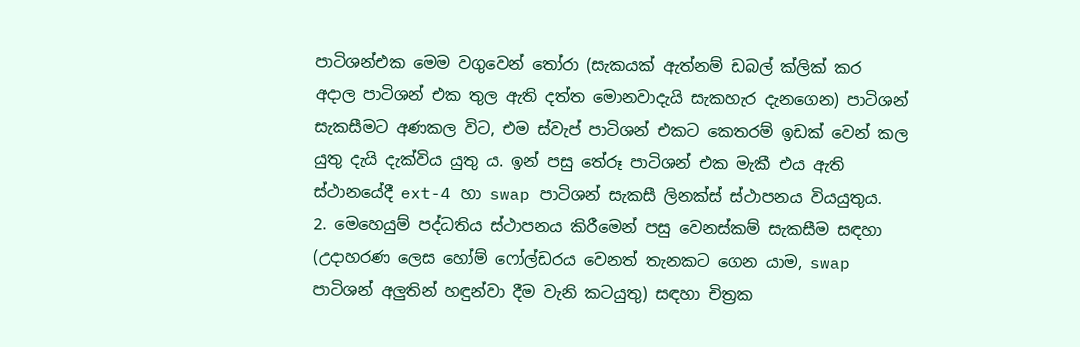පාටිශන්එක මෙම වගුවෙන් තෝරා (සැකයක් ඇත්නම් ඩබල් ක්ලික් කර අදාල පාටිශන් එක තුල ඇති දත්ත මොනවාදැයි සැකහැර දැනගෙන) පාටිශන් සැකසීමට අණකල විට, එම ස්වැප් පාටිශන් එකට කෙතරම් ඉඩක් වෙන් කල යුතු දැයි දැක්විය යුතු ය. ඉන් පසු තේරූ පාටිශන් එක මැකී එය ඇති ස්ථානයේදී ext-4 හා swap පාටිශන් සැකසී ලිනක්ස් ස්ථාපනය වියයුතුය.
2. මෙහෙයුම් පද්ධතිය ස්ථාපනය කිරීමෙන් පසු වෙනස්කම් සැකසීම සඳහා (උදාහරණ ලෙස හෝම් ෆෝල්ඩරය වෙනත් තැනකට ගෙන යාම, swap පාටිශන් අලුතින් හඳුන්වා දීම වැනි කටයුතු) සඳහා චිත්‍රක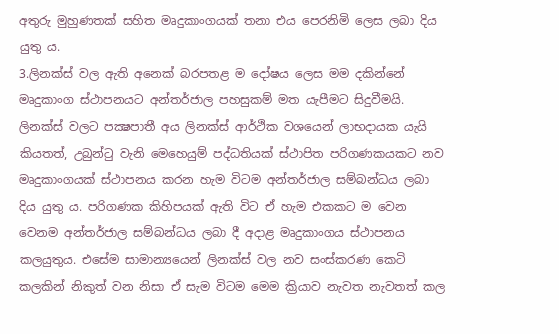අතුරු මුහුණතක් සහිත මෘදුකාංගයක් තනා එය පෙරනිමි ලෙස ලබා දිය යුතු ය.
3.ලිනක්ස් වල ඇති අනෙක් බරපතළ ම දෝෂය ලෙස මම දකින්නේ මෘදුකාංග ස්ථාපනයට අන්තර්ජාල පහසුකම් මත යැපීමට සිදුවීමයි.
ලිනක්ස් වලට පක්‍ෂපාතී අය ලිනක්ස් ආර්ථික වශයෙන් ලාභදායක යැයි කියතත්, උබුන්ටු වැනි මෙහෙයුම් පද්ධතියක් ස්ථාපිත පරිගණකයකට නව මෘදුකාංගයක් ස්ථාපනය කරන හැම විටම අන්තර්ජාල සම්බන්ධය ලබා දිය යුතු ය. පරිගණක කිහිපයක් ඇති විට ඒ හැම එකකට ම වෙන වෙනම අන්තර්ජාල සම්බන්ධය ලබා දී අදාළ මෘදුකාංගය ස්ථාපනය කලයුතුය. එසේම සාමාන්‍ය‍යෙන් ලිනක්ස් වල නව සංස්කරණ කෙටි කලකින් නිකුත් වන නිසා ඒ සැම විටම මෙම ක්‍රියාව නැවත නැවතත් කල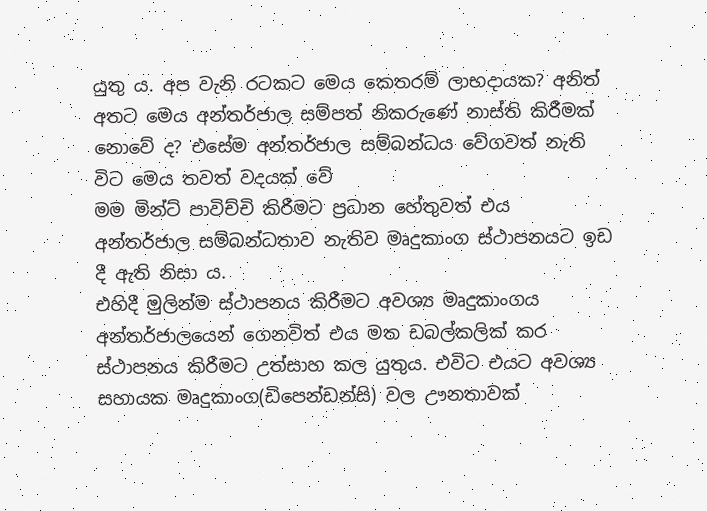යුතු ය. අප වැනි රටකට මෙය කෙතරම් ලාභදායක? අනිත් අතට මෙය අන්තර්ජාල සම්පත් නිකරුණේ නාස්ති කිරීමක් නොවේ ද? එසේම අන්තර්ජාල සම්බන්ධය වේගවත් නැති විට මෙය තවත් වදයක් වේ
මම මින්ට් පාවිච්චි කිරීමට ප්‍රධාන හේතුවත් එය අන්තර්ජාල සම්බන්ධතාව නැතිව මෘදුකාංග ස්ථාපනයට ඉඩ දී ඇති නිසා ය.
එහිදී මුලින්ම ස්ථාපනය කිරීමට අවශ්‍ය මෘදුකාංගය අන්තර්ජාලයෙන් ගෙනවිත් එය මත ඩබල්කලික් කර ස්ථාපනය කිරීමට උත්සාහ කල යුතුය. එවිට එයට අවශ්‍ය සහායක මෘදුකාංග(ඩිපෙන්ඩන්සි) වල ඌනතාවක්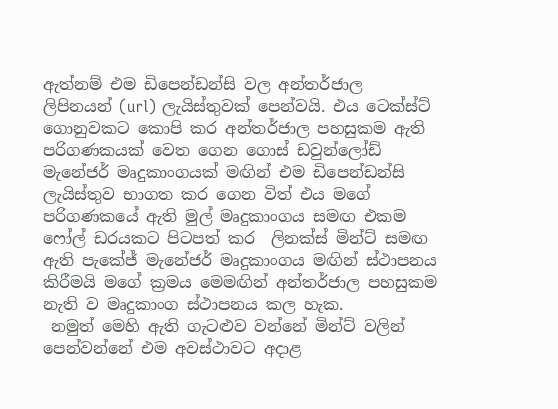ඇත්නම් එම ඩිපෙන්ඩන්සි වල අන්තර්ජාල ලිපිනයන් (url) ලැයිස්තුවක් පෙන්වයි. එය ටෙක්ස්ට් ගොනුවකට කොපි කර අන්තර්ජාල පහසුකම ඇති පරිගණකයක් වෙත ගෙන ගොස් ඩවුන්ලෝඩ් මැනේජර් මෘදුකාංගයක් මඟින් එම ඩිපෙන්ඩන්සි ලැයිස්තුව භාගත කර ගෙන විත් එය මගේ පරිගණකයේ ඇති මුල් මෘදුකාංගය සමඟ එකම ෆෝල් ඩරයකට පිටපත් කර  ලිනක්ස් මින්ට් සමඟ ඇති පැකේජ් මැනේජර් මෘදුකාංගය මඟින් ස්ථාපනය කිරීමයි මගේ ක්‍රමය මෙමඟින් අන්තර්ජාල පහසුකම නැති ව මෘදුකාංග ස්ථාපනය කල හැක.
 නමුත් මෙහි ඇති ගැටළුව වන්නේ මින්ට් වලින් පෙන්වන්නේ එම අවස්ථාවට අදාළ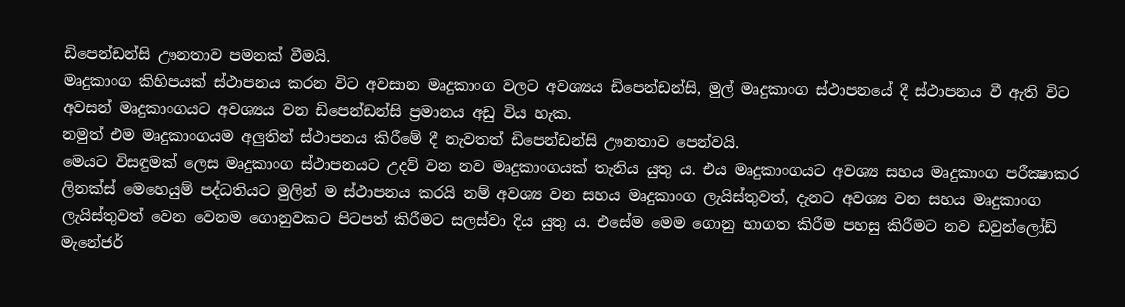ඩිපෙන්ඩන්සි ඌනතාව පමනක් වීමයි.
මෘදුකාංග කිහිපයක් ස්ථාපනය කරන විට අවසාන මෘදුකාංග වලට අවශ්‍ය‍ය ඩිපෙන්ඩන්සි, මුල් මෘදුකාංග ස්ථාපනයේ දී ස්ථාපනය වී ඇති විට අවසන් මෘදුකාංගයට අවශ්‍යය වන ඩිපෙන්ඩන්සි ප්‍රමානය අඩු විය හැක.
නමුත් එම මෘදුකාංගයම අලුතින් ස්ථාපනය කිරීමේ දී නැවතත් ඩිපෙන්ඩන්සි ඌනතාව පෙන්වයි.
මෙයට විසඳුමක් ලෙස මෘදුකාංග ස්ථාපනයට උදව් වන නව මෘදුකාංගයක් තැනිය යුතු ය. එය මෘදුකාංගයට අවශ්‍ය සහය මෘදුකාංග පරීක්‍ෂාකර ලිනක්ස් මෙහෙයුම් පද්ධතියට මුලින් ම ස්ථාපනය කරයි නම් අවශ්‍ය‍ වන සහය මෘදුකාංග ලැයිස්තුවත්, දැනට අවශ්‍ය වන සහය මෘදුකාංග ලැයිස්තුවත් වෙන වෙනම ගොනුවකට පිටපත් කිරීමට සලස්වා දිය යුතු ය. එසේම මෙම ගොනු භාගත කිරීම පහසු කිරීමට නව ඩවුන්ලෝඩ් මැනේජර්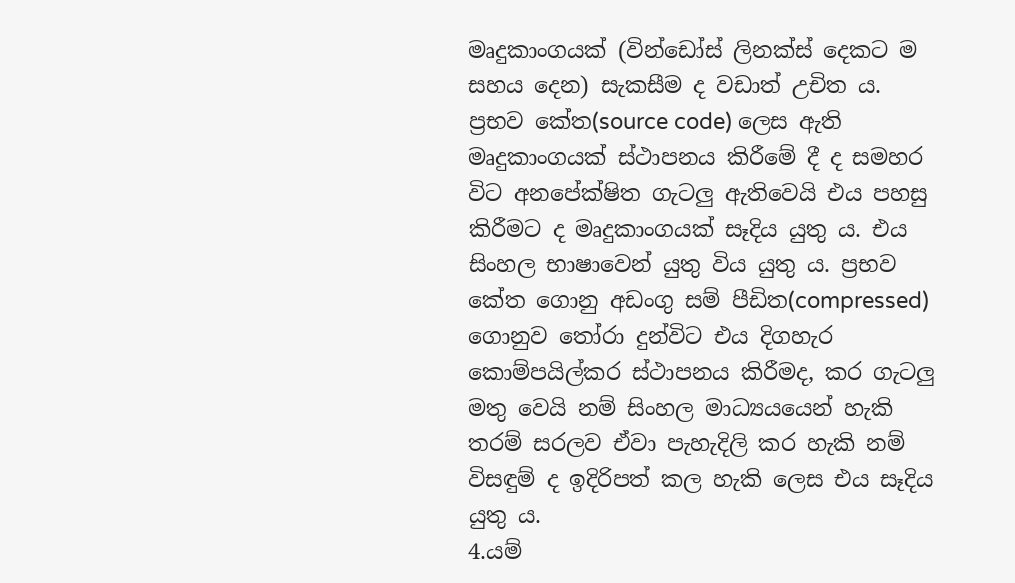මෘදුකාංගයක් (වින්ඩෝස් ලිනක්ස් දෙකට ම සහය දෙන) සැකසීම ද වඩාත් උචිත ය.
ප්‍රභව කේත(source code) ලෙස ඇති මෘදුකාංගයක් ස්ථාපනය කිරීමේ දී ද සමහර විට අනපේක්ෂිත ගැටලු ඇතිවෙයි එය පහසු කිරීමට ද මෘදුකාංගයක් සෑදිය යුතු ය. එය සිංහල භාෂාවෙන් යුතු විය යුතු ය. ප්‍රභව කේත ගොනු අඩංගු සම් පීඩිත(compressed) ගොනුව තෝරා දුන්විට එය දිගහැර කොම්පයිල්කර ස්ථාපනය කිරීමද, කර ගැටලු මතු වෙයි නම් සිංහල මාධ්‍ය‍යයෙන් හැකි තරම් සරලව ඒවා පැහැදිලි කර හැකි නම් විසඳුම් ද ඉදිරිපත් කල හැකි ලෙස එය සෑදිය යුතු ය.
4.යම්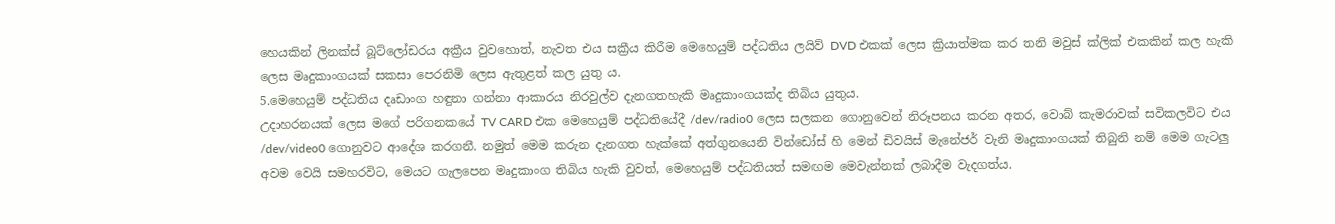හෙයකින් ලිනක්ස් බූට්ලෝඩරය අක්‍රීය වුවහොත්, නැවත එය සක්‍රීය කිරීම මෙහෙයුම් පද්ධතිය ලයිව් DVD එකක් ලෙස ක්‍රියාත්මක කර තනි මවුස් ක්ලික් එකකින් කල හැකි ලෙස මෘදුකාංගයක් ‍සකසා පෙරනිමි ලෙස ඇතුළත් කල යුතු ය.
5.මෙහෙයුම් පද්ධතිය දෘඩාංග හඳුනා ගන්නා ආකාරය නිරවුල්ව දැනගතහැකි මෘදුකාංගයක්ද තිබිය යුතුය.
උදාහරනයක් ලෙස මගේ පරිගනකයේ TV CARD එක මෙහෙයුම් පද්ධතියේදී /dev/radio0 ලෙස සලකන ගොනුවෙන් නිරූපනය කරන අතර, වොබ් කැමරාවක් සවිකලවිට එය /dev/video0 ගොනුවට ආදේශ කරගනී. නමුත් මෙම කරුන දැනගත හැක්කේ අත්ගුනයෙනි වින්ඩෝස් හි මෙන් ඩිවයිස් මැනේජර් වැනි මෘදුකාංගයක් තිබුනි නම් මෙම ගැටලු අවම වෙයි සමහරවිට, මෙයට ගැලපෙන මෘදුකාංග තිබිය හැකි වුවත්, මෙහෙයුම් පද්ධතියත් සමඟම මෙවැන්නක් ලබාදීම වැදගත්ය.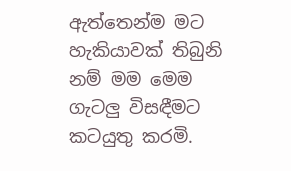ඇත්තෙන්ම මට හැකියාවක් තිබුනි නම් මම මෙම ගැටලු විසඳීමට කටයුතු කරමි.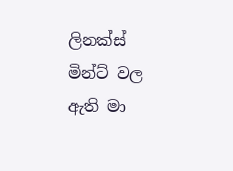ලිනක්ස් මින්ට් වල ඇති මා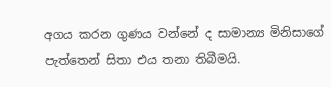අගය කරන ගුණය වන්නේ ද සාමාන්‍ය මිනිසාගේ පැත්තෙන් සිතා එය තනා තිබීමයි.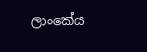ලාංකේය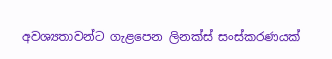අවශ්‍යතාවන්ට ගැළපෙන ලිනක්ස් සංස්කරණයක්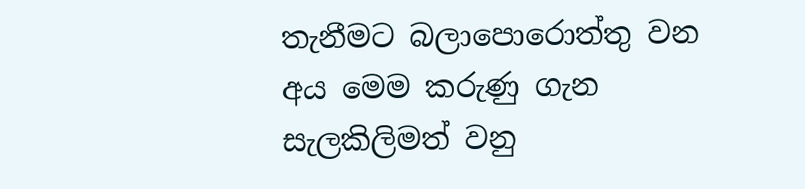තැනීමට බලාපොරොත්තු වන අය මෙම කරුණු ගැන සැලකිලිමත් වනු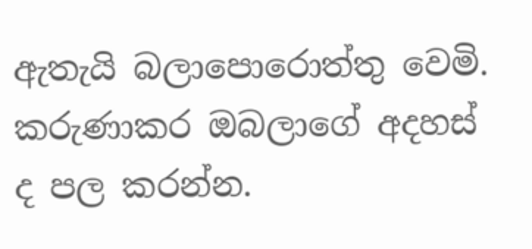ඇතැයි බලාපොරොත්තු වෙමි.
කරුණාකර ඔබලාගේ අදහස් ද පල කරන්න.